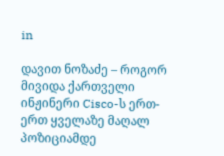in

დავით ნოზაძე – როგორ მივიდა ქართველი ინჟინერი Cisco-ს ერთ-ერთ ყველაზე მაღალ პოზიციამდე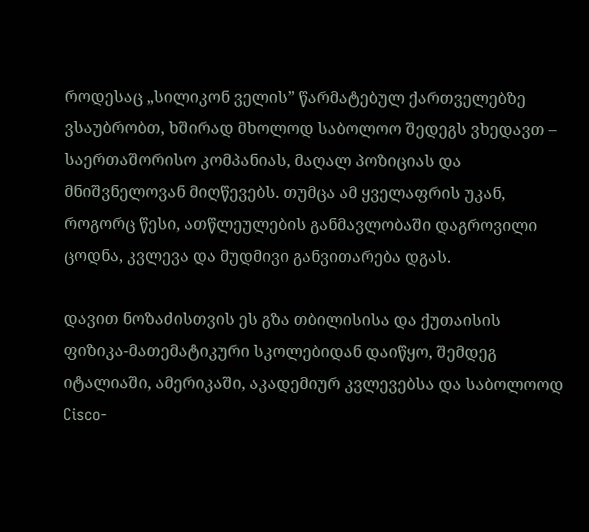როდესაც „სილიკონ ველის” წარმატებულ ქართველებზე ვსაუბრობთ, ხშირად მხოლოდ საბოლოო შედეგს ვხედავთ – საერთაშორისო კომპანიას, მაღალ პოზიციას და მნიშვნელოვან მიღწევებს. თუმცა ამ ყველაფრის უკან, როგორც წესი, ათწლეულების განმავლობაში დაგროვილი ცოდნა, კვლევა და მუდმივი განვითარება დგას.

დავით ნოზაძისთვის ეს გზა თბილისისა და ქუთაისის ფიზიკა-მათემატიკური სკოლებიდან დაიწყო, შემდეგ იტალიაში, ამერიკაში, აკადემიურ კვლევებსა და საბოლოოდ Cisco-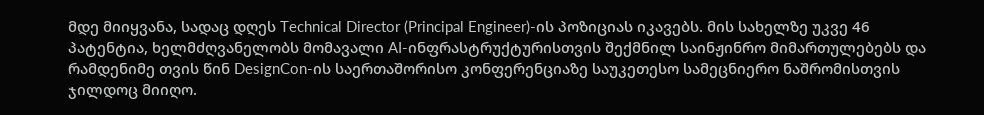მდე მიიყვანა, სადაც დღეს Technical Director (Principal Engineer)-ის პოზიციას იკავებს. მის სახელზე უკვე 46 პატენტია, ხელმძღვანელობს მომავალი AI-ინფრასტრუქტურისთვის შექმნილ საინჟინრო მიმართულებებს და რამდენიმე თვის წინ DesignCon-ის საერთაშორისო კონფერენციაზე საუკეთესო სამეცნიერო ნაშრომისთვის ჯილდოც მიიღო.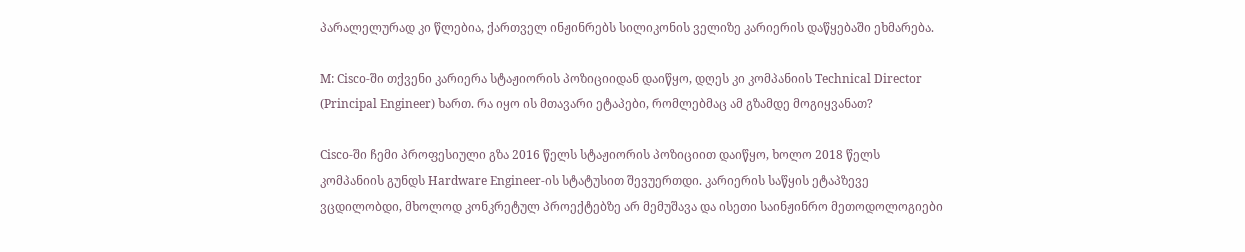პარალელურად კი წლებია, ქართველ ინჟინრებს სილიკონის ველიზე კარიერის დაწყებაში ეხმარება.

M: Cisco-ში თქვენი კარიერა სტაჟიორის პოზიციიდან დაიწყო, დღეს კი კომპანიის Technical Director (Principal Engineer) ხართ. რა იყო ის მთავარი ეტაპები, რომლებმაც ამ გზამდე მოგიყვანათ?

Cisco-ში ჩემი პროფესიული გზა 2016 წელს სტაჟიორის პოზიციით დაიწყო, ხოლო 2018 წელს კომპანიის გუნდს Hardware Engineer-ის სტატუსით შევუერთდი. კარიერის საწყის ეტაპზევე ვცდილობდი, მხოლოდ კონკრეტულ პროექტებზე არ მემუშავა და ისეთი საინჟინრო მეთოდოლოგიები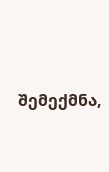შემექმნა,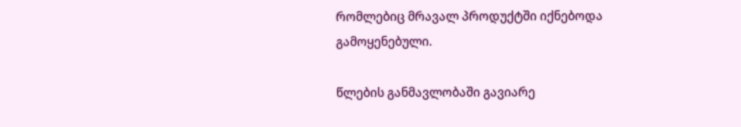რომლებიც მრავალ პროდუქტში იქნებოდა გამოყენებული.

წლების განმავლობაში გავიარე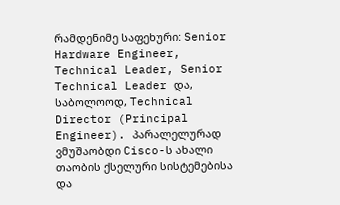რამდენიმე საფეხური: Senior Hardware Engineer, Technical Leader, Senior Technical Leader და, საბოლოოდ, Technical Director (Principal Engineer). პარალელურად ვმუშაობდი Cisco-ს ახალი თაობის ქსელური სისტემებისა და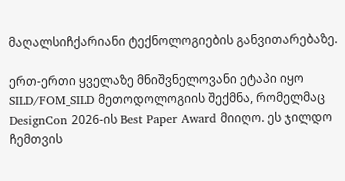მაღალსიჩქარიანი ტექნოლოგიების განვითარებაზე.

ერთ-ერთი ყველაზე მნიშვნელოვანი ეტაპი იყო SILD/FOM_SILD მეთოდოლოგიის შექმნა, რომელმაც DesignCon 2026-ის Best Paper Award მიიღო. ეს ჯილდო ჩემთვის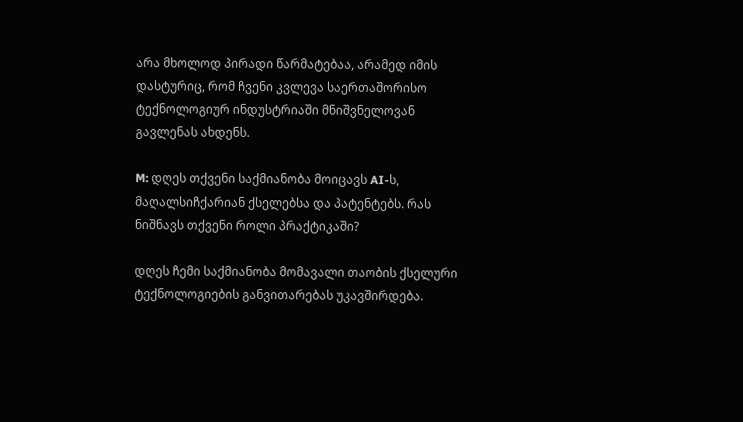არა მხოლოდ პირადი წარმატებაა, არამედ იმის დასტურიც, რომ ჩვენი კვლევა საერთაშორისო ტექნოლოგიურ ინდუსტრიაში მნიშვნელოვან გავლენას ახდენს.

M: დღეს თქვენი საქმიანობა მოიცავს AI-ს, მაღალსიჩქარიან ქსელებსა და პატენტებს. რას ნიშნავს თქვენი როლი პრაქტიკაში?

დღეს ჩემი საქმიანობა მომავალი თაობის ქსელური ტექნოლოგიების განვითარებას უკავშირდება.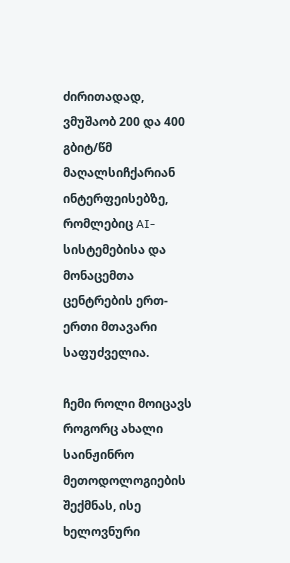ძირითადად, ვმუშაობ 200 და 400 გბიტ/წმ მაღალსიჩქარიან ინტერფეისებზე, რომლებიც AI-სისტემებისა და მონაცემთა ცენტრების ერთ-ერთი მთავარი საფუძველია.

ჩემი როლი მოიცავს როგორც ახალი საინჟინრო მეთოდოლოგიების შექმნას, ისე ხელოვნური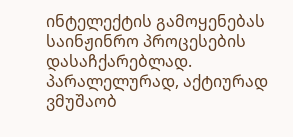ინტელექტის გამოყენებას საინჟინრო პროცესების დასაჩქარებლად. პარალელურად, აქტიურად ვმუშაობ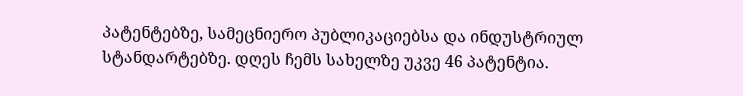პატენტებზე, სამეცნიერო პუბლიკაციებსა და ინდუსტრიულ სტანდარტებზე. დღეს ჩემს სახელზე უკვე 46 პატენტია.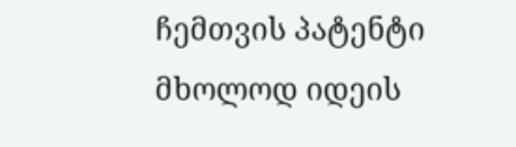ჩემთვის პატენტი მხოლოდ იდეის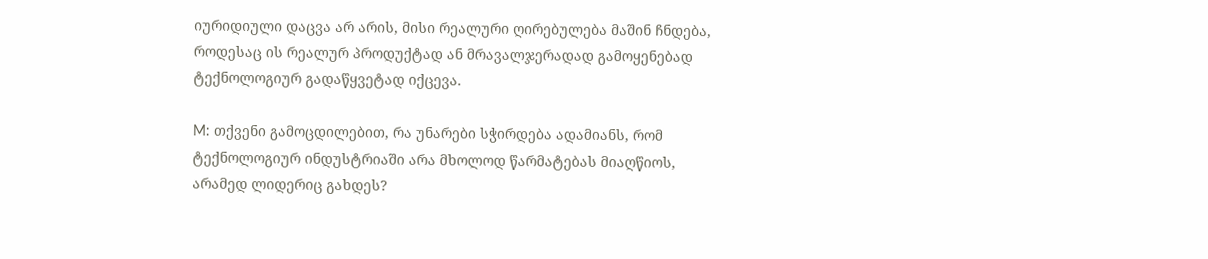იურიდიული დაცვა არ არის, მისი რეალური ღირებულება მაშინ ჩნდება, როდესაც ის რეალურ პროდუქტად ან მრავალჯერადად გამოყენებად ტექნოლოგიურ გადაწყვეტად იქცევა.

M: თქვენი გამოცდილებით, რა უნარები სჭირდება ადამიანს, რომ ტექნოლოგიურ ინდუსტრიაში არა მხოლოდ წარმატებას მიაღწიოს, არამედ ლიდერიც გახდეს?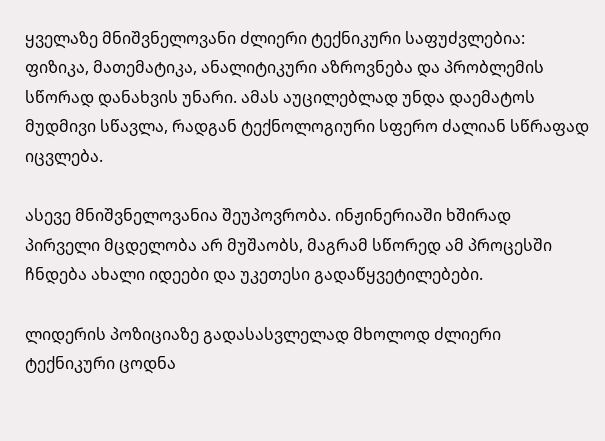ყველაზე მნიშვნელოვანი ძლიერი ტექნიკური საფუძვლებია: ფიზიკა, მათემატიკა, ანალიტიკური აზროვნება და პრობლემის სწორად დანახვის უნარი. ამას აუცილებლად უნდა დაემატოს მუდმივი სწავლა, რადგან ტექნოლოგიური სფერო ძალიან სწრაფად იცვლება.

ასევე მნიშვნელოვანია შეუპოვრობა. ინჟინერიაში ხშირად პირველი მცდელობა არ მუშაობს, მაგრამ სწორედ ამ პროცესში ჩნდება ახალი იდეები და უკეთესი გადაწყვეტილებები.

ლიდერის პოზიციაზე გადასასვლელად მხოლოდ ძლიერი ტექნიკური ცოდნა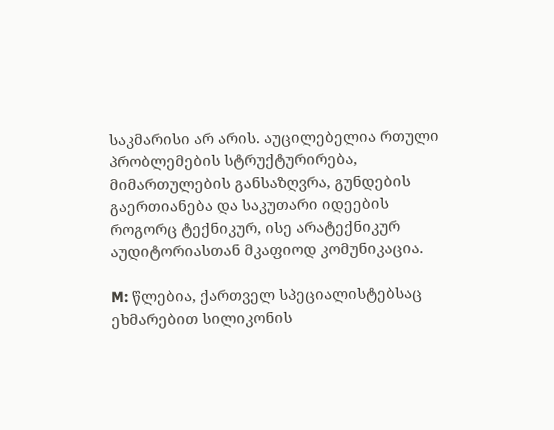საკმარისი არ არის. აუცილებელია რთული პრობლემების სტრუქტურირება, მიმართულების განსაზღვრა, გუნდების გაერთიანება და საკუთარი იდეების როგორც ტექნიკურ, ისე არატექნიკურ აუდიტორიასთან მკაფიოდ კომუნიკაცია.

M: წლებია, ქართველ სპეციალისტებსაც ეხმარებით სილიკონის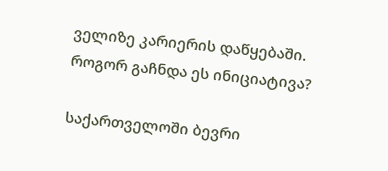ველიზე კარიერის დაწყებაში. როგორ გაჩნდა ეს ინიციატივა?

საქართველოში ბევრი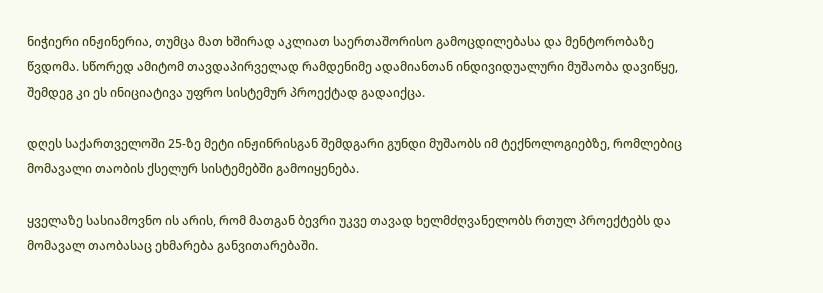ნიჭიერი ინჟინერია, თუმცა მათ ხშირად აკლიათ საერთაშორისო გამოცდილებასა და მენტორობაზე წვდომა. სწორედ ამიტომ თავდაპირველად რამდენიმე ადამიანთან ინდივიდუალური მუშაობა დავიწყე, შემდეგ კი ეს ინიციატივა უფრო სისტემურ პროექტად გადაიქცა.

დღეს საქართველოში 25-ზე მეტი ინჟინრისგან შემდგარი გუნდი მუშაობს იმ ტექნოლოგიებზე, რომლებიც მომავალი თაობის ქსელურ სისტემებში გამოიყენება.

ყველაზე სასიამოვნო ის არის, რომ მათგან ბევრი უკვე თავად ხელმძღვანელობს რთულ პროექტებს და მომავალ თაობასაც ეხმარება განვითარებაში.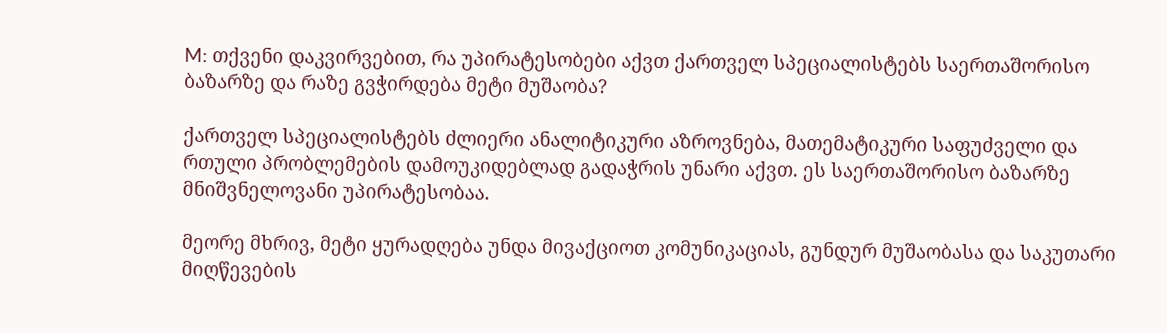M: თქვენი დაკვირვებით, რა უპირატესობები აქვთ ქართველ სპეციალისტებს საერთაშორისო ბაზარზე და რაზე გვჭირდება მეტი მუშაობა?

ქართველ სპეციალისტებს ძლიერი ანალიტიკური აზროვნება, მათემატიკური საფუძველი და რთული პრობლემების დამოუკიდებლად გადაჭრის უნარი აქვთ. ეს საერთაშორისო ბაზარზე მნიშვნელოვანი უპირატესობაა.

მეორე მხრივ, მეტი ყურადღება უნდა მივაქციოთ კომუნიკაციას, გუნდურ მუშაობასა და საკუთარი მიღწევების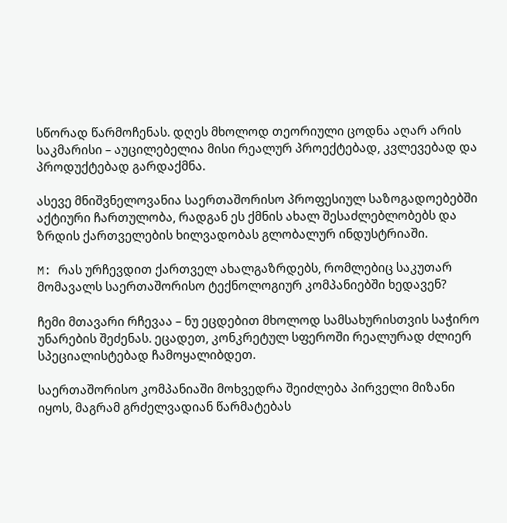სწორად წარმოჩენას. დღეს მხოლოდ თეორიული ცოდნა აღარ არის საკმარისი – აუცილებელია მისი რეალურ პროექტებად, კვლევებად და პროდუქტებად გარდაქმნა.

ასევე მნიშვნელოვანია საერთაშორისო პროფესიულ საზოგადოებებში აქტიური ჩართულობა, რადგან ეს ქმნის ახალ შესაძლებლობებს და ზრდის ქართველების ხილვადობას გლობალურ ინდუსტრიაში.

M: რას ურჩევდით ქართველ ახალგაზრდებს, რომლებიც საკუთარ მომავალს საერთაშორისო ტექნოლოგიურ კომპანიებში ხედავენ?

ჩემი მთავარი რჩევაა – ნუ ეცდებით მხოლოდ სამსახურისთვის საჭირო უნარების შეძენას. ეცადეთ, კონკრეტულ სფეროში რეალურად ძლიერ სპეციალისტებად ჩამოყალიბდეთ.

საერთაშორისო კომპანიაში მოხვედრა შეიძლება პირველი მიზანი იყოს, მაგრამ გრძელვადიან წარმატებას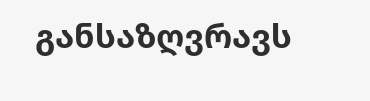განსაზღვრავს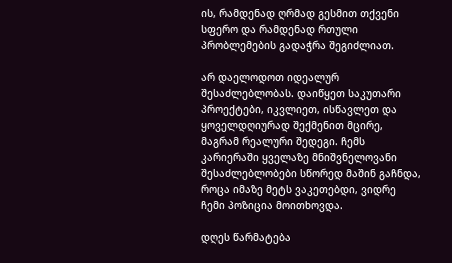ის, რამდენად ღრმად გესმით თქვენი სფერო და რამდენად რთული პრობლემების გადაჭრა შეგიძლიათ.

არ დაელოდოთ იდეალურ შესაძლებლობას. დაიწყეთ საკუთარი პროექტები, იკვლიეთ, ისწავლეთ და ყოველდღიურად შექმენით მცირე, მაგრამ რეალური შედეგი. ჩემს კარიერაში ყველაზე მნიშვნელოვანი შესაძლებლობები სწორედ მაშინ გაჩნდა, როცა იმაზე მეტს ვაკეთებდი, ვიდრე ჩემი პოზიცია მოითხოვდა.

დღეს წარმატება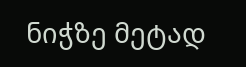ნიჭზე მეტად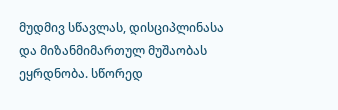მუდმივ სწავლას, დისციპლინასა და მიზანმიმართულ მუშაობას ეყრდნობა. სწორედ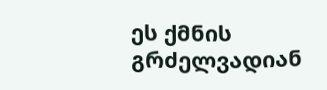ეს ქმნის გრძელვადიან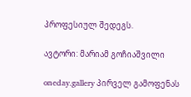პროფესიულ შედეგს.

ავტორი: მარიამ გოჩიაშვილი

oneday.gallery პირველ გამოფენას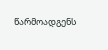წარმოადგენს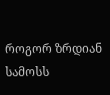როგორ ზრდიან სამოსს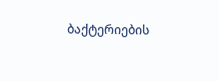ბაქტერიების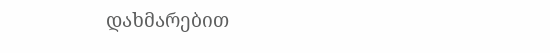დახმარებით